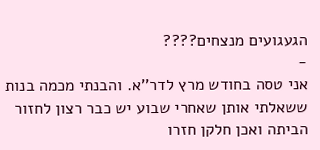הגעגועים מנצחים????
-
אני טסה בחודש מרץ לדר''א. והבנתי מכמה בנות ששאלתי אותן שאחרי שבוע יש כבר רצון לחזור הביתה ואכן חלקן חזרו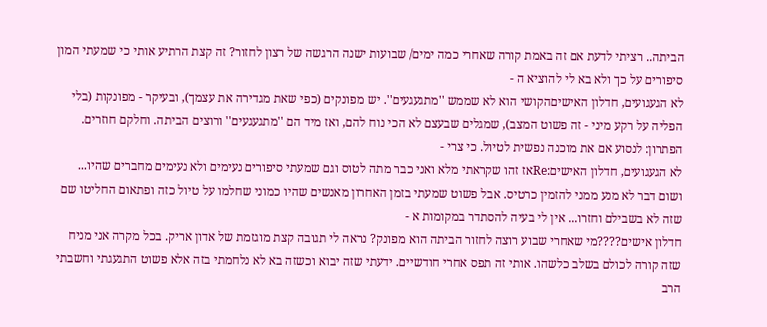הביתה.. רציתי לדעת אם זה באמת קורה שאחרי כמה ימים/ שבועות ישנה הרגשה של רצון לחזור? זה קצת הרתיע אותי כי שמעתי המון סיפורים על כך ולא בא לי להוציא ה -
לא הגעגועים, חדלון האישיםהקושי הוא לא שממש ''מתגעגעים''. יש מפונקים (כפי שאת מגדירה את עצמך), ובעיקר - מפונקות (בלי הפליה על רקע מיני - זה פשוט המצב), שמגלים שבעצם לא הכי נוח להם, ואז מיד הם ''מתגעגעים'' ורוצים הביתה. וחלקם חוזרים. הפתרון: לנסוע אם את מוכנה נפשית לטיול. כי צרי -
לא הגעגועים, חדלון האישים:Reאז זהו שקראתי מלא ואני כבר מתה לטוס וגם שמעתי סיפורים נעימים ולא נעימים מחברים שהיו... ושום דבר לא מנע ממני להזמין כרטיס. אבל פשוט שמעתי בזמן האחרון מאנשים שהיו כמוני שחלמו על טיול כזה ופתאום החליטו שם שזה לא בשבילם וחזרו... אין לי בעיה להסתדר במקומות א -
חדלון אישים????מי שאחרי שבוע רוצה לחזור הביתה הוא מפונק? נראה לי תגובה קצת מוגזמת של אדון אריק. בכל מקרה אני מניח שזה קורה לכולם בשלב כלשהו. אותי זה תפס אחרי חודשיים. ידעתי שזה יבוא וכשזה בא לא נלחמתי בזה אלא פשוט התגעגתי וחשבתי הרב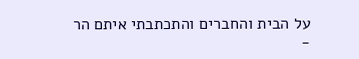על הבית והחברים והתכתבתי איתם הר -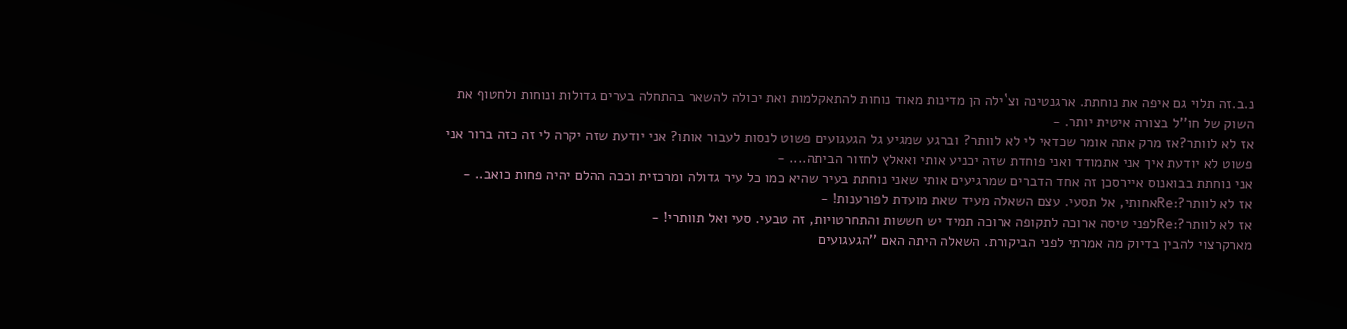נ.ב.זה תלוי גם איפה את נוחתת. ארגנטינה וצ`ילה הן מדינות מאוד נוחות להתאקלמות ואת יכולה להשאר בהתחלה בערים גדולות ונוחות ולחטוף את השוק של חו''ל בצורה איטית יותר. -
אז לא לוותר?אז מרק אתה אומר שכדאי לי לא לוותר? וברגע שמגיע גל הגעגועים פשוט לנסות לעבור אותו? אני יודעת שזה יקרה לי זה כזה ברור אני פשוט לא יודעת איך אני אתמודד ואני פוחדת שזה יכניע אותי ואאלץ לחזור הביתה.... -
אני נוחתת בבואנוס איירסכן זה אחד הדברים שמרגיעים אותי שאני נוחתת בעיר שהיא כמו כל עיר גדולה ומרכזית וככה ההלם יהיה פחות כואב.. -
אז לא לוותר?:Reאחותי, אל תסעי. עצם השאלה מעיד שאת מועדת לפורענות! -
אז לא לוותר?:Reלפני טיסה ארוכה לתקופה ארוכה תמיד יש חששות והתחרטויות, זה טבעי. סעי ואל תוותרי! -
מארקרצוי להבין בדיוק מה אמרתי לפני הביקורת. השאלה היתה האם ''הגעגועים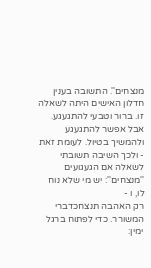מנצחים''. התשובה בענין חדלון האישים היתה לשאלה זו. ברור וטבעי להתגעגע. אבל אפשר להתגעגע ולהמשיך בטיול. לעומת זאת - ולכך השיבה תשובתי לשאלה אם הגעגועים ''מנצחים'': יש מי שלא נוח לו, ו -
רק האהבה תנצחכדברי המשורר. כדי לפתוח ברגל ימין: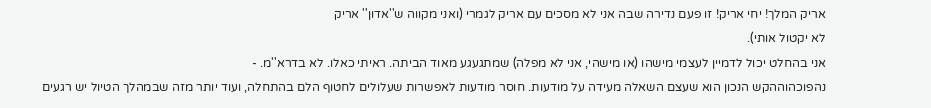אריק המלך! יחי אריק! זו פעם נדירה שבה אני לא מסכים עם אריק לגמרי (ואני מקווה ש''אדון'' אריק
לא יקטול אותי).
אני בהחלט יכול לדמיין לעצמי מישהו (או מישהי, אני לא מפלה) שמתגעגע מאוד הביתה. ראיתי כאלו. לא בדרא''מ. -
נהפוכהוההקש הנכון הוא שעצם השאלה מעידה על מודעות. חוסר מודעות לאפשרות שעלולים לחטוף הלם בהתחלה, ועוד יותר מזה שבמהלך הטיול יש רגעים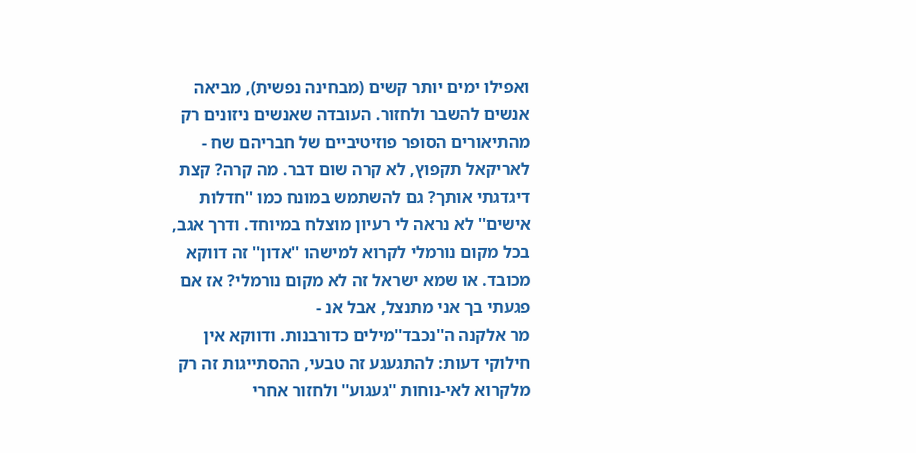ואפילו ימים יותר קשים (מבחינה נפשית), מביאה אנשים להשבר ולחזור. העובדה שאנשים ניזונים רק מהתיאורים הסופר פוזיטיביים של חבריהם שח -
לאריקאל תקפוץ, לא קרה שום דבר. מה קרה? קצת דיגדגתי אותך? גם להשתמש במונח כמו ''חדלות אישים'' לא נראה לי רעיון מוצלח במיוחד. ודרך אגב, בכל מקום נורמלי לקרוא למישהו ''אדון'' זה דווקא מכובד. או שמא ישראל זה לא מקום נורמלי? אז אם פגעתי בך אני מתנצל, אבל אנ -
מר אלקנה ה''נכבד''מילים כדורבנות. ודווקא אין חילוקי דעות: להתגעגע זה טבעי, ההסתייגות זה רק מלקרוא לאי-נוחות ''געגוע'' ולחזור אחרי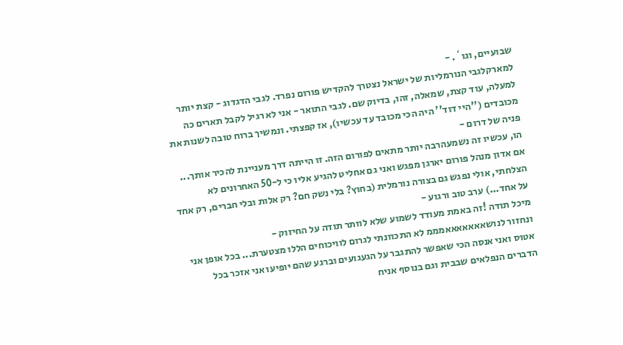שבועיים, וגו`. -
למארקלגבי הנורמליות של ישראל נצטרך להקדיש פורום נפרד. לגבי הדגדוג - קצת יותר למעלה, עוד קצת, שמאלה, זהו, בדיוק שם. לגבי התואר - אני לא רגיל לקבל תארים כה מכובדים (''היי דוד'' היה הכי מכובד עד עכשיו), אז קפצתי. ונמשיך ברוח טובה לשנות את פניה של דרום -
הו, עכשיו זה נשמעהרבה יותר מתאים לפורום הזה. זו הייתה דרך מעניינת להכיר אותך... אם אדון מנהל פורום יארגן מפגש ואני גם אחליט להגיע אליו כי ל-50 האחרונים לא הצלחתי, אולי נפגש גם בצורה נורמלית (בחוץ? בלי נשק חם? רק אלות ובלי חברים, רק אחד על אחד...) ערב טוב ורגוע -
מיכל תודה !זה באמת מעודד לשמוע שלא לוותר תודה על החיזוק -
ונחזור לנושאאאאאאאמממ לא התכוונתי לגרום לוויכוחים הללו מצטערת... בכל אופן אני אטוס ואני אנסה הכי שאפשר להתגבר על הגעגועים וברגע שהם יופיעו אני אזכר בכל הדברים הנפלאים שבבית וגם בנוסף אניח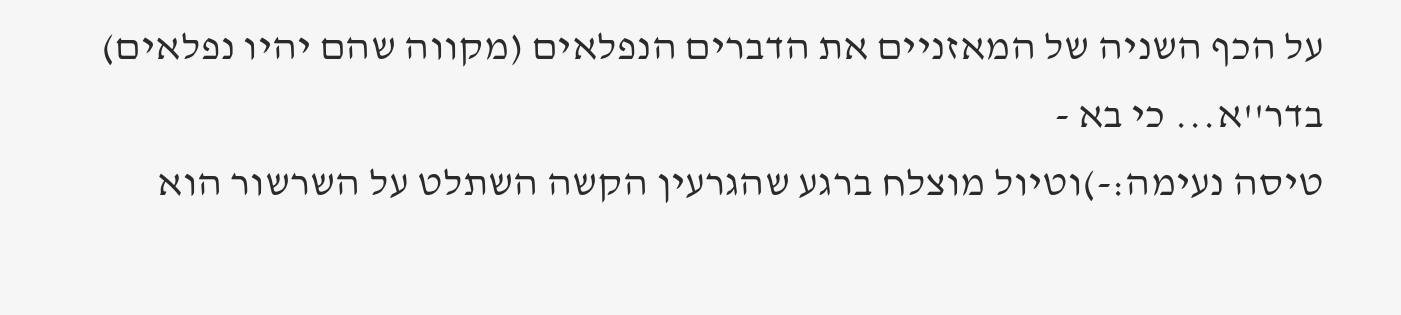על הכף השניה של המאזניים את הדברים הנפלאים (מקווה שהם יהיו נפלאים) בדר''א... כי בא -
טיסה נעימה:-)וטיול מוצלח ברגע שהגרעין הקשה השתלט על השרשור הוא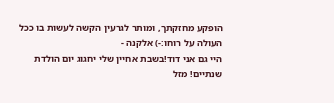הופקע מחזקתך, ומותר לגרעין הקשה לעשות בו ככל העולה על רוחו:-) אלקנה -
היי גם אני דוד!בשבת אחיין שלי יחגוג יום הולדת שנתיים! מזל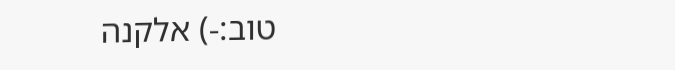טוב:-) אלקנה